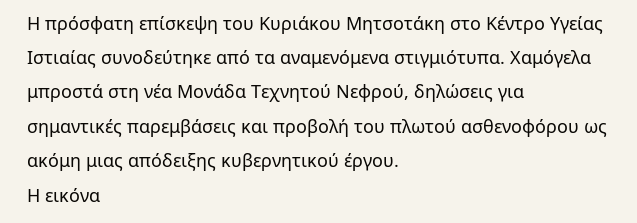Η πρόσφατη επίσκεψη του Κυριάκου Μητσοτάκη στο Κέντρο Υγείας Ιστιαίας συνοδεύτηκε από τα αναμενόμενα στιγμιότυπα. Χαμόγελα μπροστά στη νέα Μονάδα Τεχνητού Νεφρού, δηλώσεις για σημαντικές παρεμβάσεις και προβολή του πλωτού ασθενοφόρου ως ακόμη μιας απόδειξης κυβερνητικού έργου.
Η εικόνα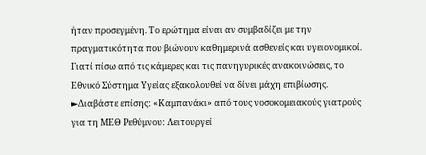ήταν προσεγμένη. Το ερώτημα είναι αν συμβαδίζει με την πραγματικότητα που βιώνουν καθημερινά ασθενείς και υγειονομικοί. Γιατί πίσω από τις κάμερες και τις πανηγυρικές ανακοινώσεις, το Εθνικό Σύστημα Υγείας εξακολουθεί να δίνει μάχη επιβίωσης.
►Διαβάστε επίσης: «Καμπανάκι» από τους νοσοκομειακούς γιατρούς για τη ΜΕΘ Ρεθύμνου: Λειτουργεί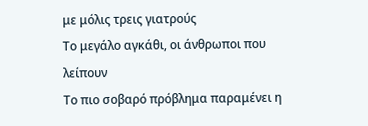με μόλις τρεις γιατρούς
Το μεγάλο αγκάθι, οι άνθρωποι που λείπουν
Το πιο σοβαρό πρόβλημα παραμένει η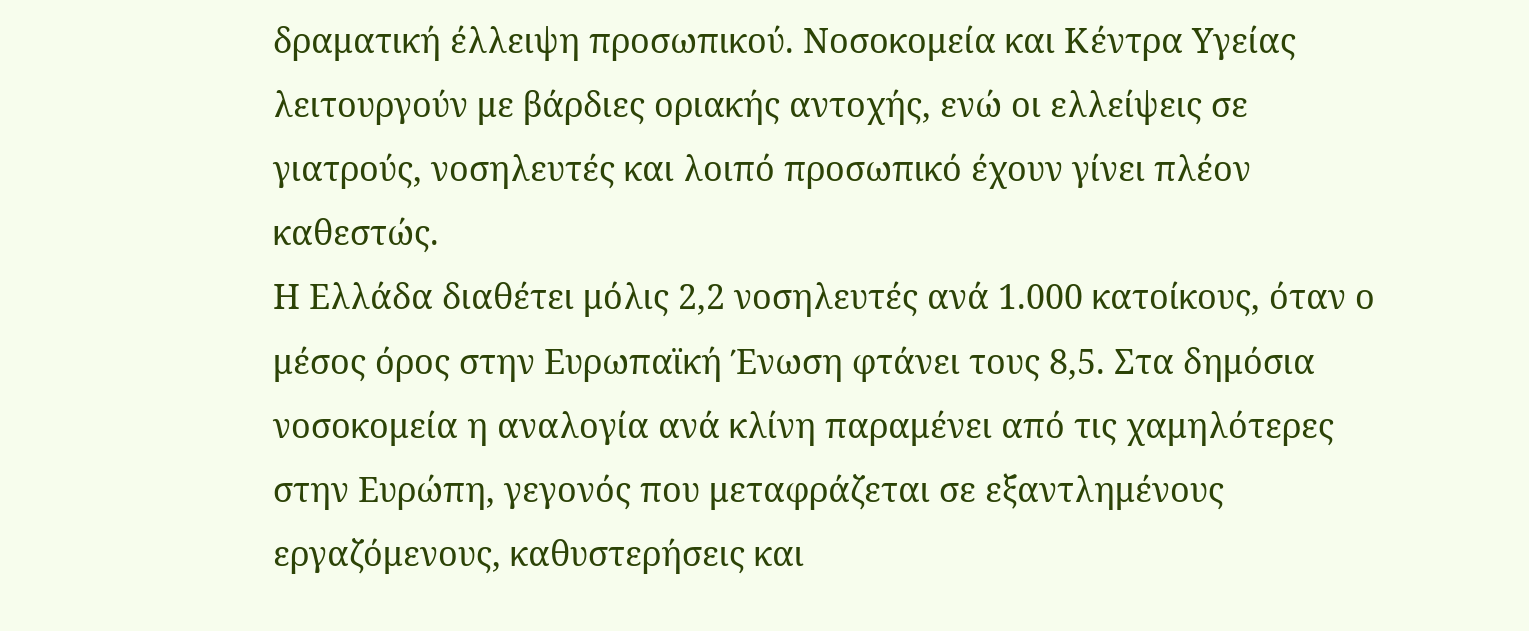δραματική έλλειψη προσωπικού. Νοσοκομεία και Κέντρα Υγείας λειτουργούν με βάρδιες οριακής αντοχής, ενώ οι ελλείψεις σε γιατρούς, νοσηλευτές και λοιπό προσωπικό έχουν γίνει πλέον καθεστώς.
Η Ελλάδα διαθέτει μόλις 2,2 νοσηλευτές ανά 1.000 κατοίκους, όταν ο μέσος όρος στην Ευρωπαϊκή Ένωση φτάνει τους 8,5. Στα δημόσια νοσοκομεία η αναλογία ανά κλίνη παραμένει από τις χαμηλότερες στην Ευρώπη, γεγονός που μεταφράζεται σε εξαντλημένους εργαζόμενους, καθυστερήσεις και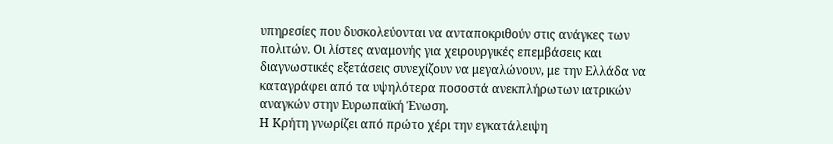υπηρεσίες που δυσκολεύονται να ανταποκριθούν στις ανάγκες των πολιτών. Οι λίστες αναμονής για χειρουργικές επεμβάσεις και διαγνωστικές εξετάσεις συνεχίζουν να μεγαλώνουν, με την Ελλάδα να καταγράφει από τα υψηλότερα ποσοστά ανεκπλήρωτων ιατρικών αναγκών στην Ευρωπαϊκή Ένωση.
Η Κρήτη γνωρίζει από πρώτο χέρι την εγκατάλειψη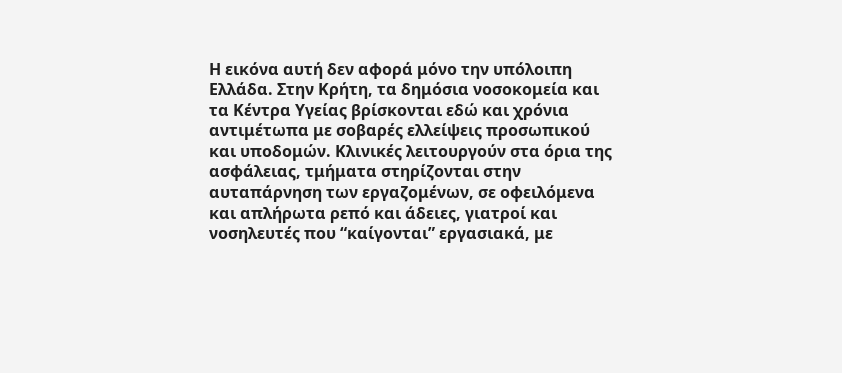Η εικόνα αυτή δεν αφορά μόνο την υπόλοιπη Ελλάδα. Στην Κρήτη, τα δημόσια νοσοκομεία και τα Κέντρα Υγείας βρίσκονται εδώ και χρόνια αντιμέτωπα με σοβαρές ελλείψεις προσωπικού και υποδομών. Κλινικές λειτουργούν στα όρια της ασφάλειας, τμήματα στηρίζονται στην αυταπάρνηση των εργαζομένων, σε οφειλόμενα και απλήρωτα ρεπό και άδειες, γιατροί και νοσηλευτές που “καίγονται” εργασιακά, με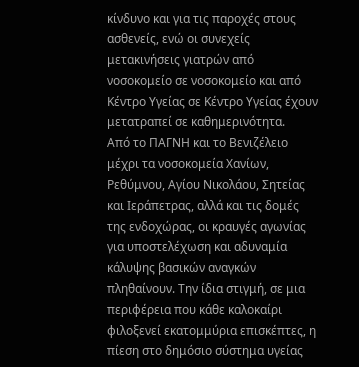κίνδυνο και για τις παροχές στους ασθενείς, ενώ οι συνεχείς μετακινήσεις γιατρών από νοσοκομείο σε νοσοκομείο και από Κέντρο Υγείας σε Κέντρο Υγείας έχουν μετατραπεί σε καθημερινότητα.
Από το ΠΑΓΝΗ και το Βενιζέλειο μέχρι τα νοσοκομεία Χανίων, Ρεθύμνου, Αγίου Νικολάου, Σητείας και Ιεράπετρας, αλλά και τις δομές της ενδοχώρας, οι κραυγές αγωνίας για υποστελέχωση και αδυναμία κάλυψης βασικών αναγκών πληθαίνουν. Την ίδια στιγμή, σε μια περιφέρεια που κάθε καλοκαίρι φιλοξενεί εκατομμύρια επισκέπτες, η πίεση στο δημόσιο σύστημα υγείας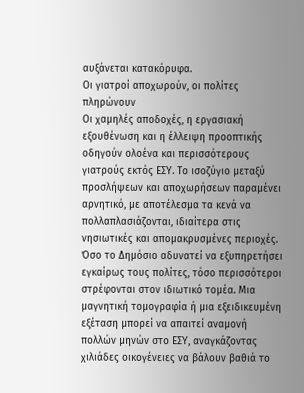αυξάνεται κατακόρυφα.
Οι γιατροί αποχωρούν, οι πολίτες πληρώνουν
Οι χαμηλές αποδοχές, η εργασιακή εξουθένωση και η έλλειψη προοπτικής οδηγούν ολοένα και περισσότερους γιατρούς εκτός ΕΣΥ. Το ισοζύγιο μεταξύ προσλήψεων και αποχωρήσεων παραμένει αρνητικό, με αποτέλεσμα τα κενά να πολλαπλασιάζονται, ιδιαίτερα στις νησιωτικές και απομακρυσμένες περιοχές.
Όσο το Δημόσιο αδυνατεί να εξυπηρετήσει εγκαίρως τους πολίτες, τόσο περισσότεροι στρέφονται στον ιδιωτικό τομέα. Μια μαγνητική τομογραφία ή μια εξειδικευμένη εξέταση μπορεί να απαιτεί αναμονή πολλών μηνών στο ΕΣΥ, αναγκάζοντας χιλιάδες οικογένειες να βάλουν βαθιά το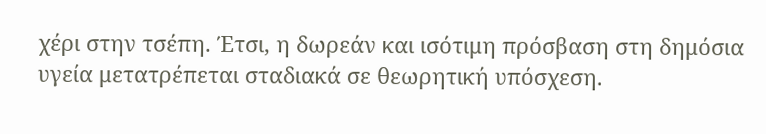χέρι στην τσέπη. Έτσι, η δωρεάν και ισότιμη πρόσβαση στη δημόσια υγεία μετατρέπεται σταδιακά σε θεωρητική υπόσχεση.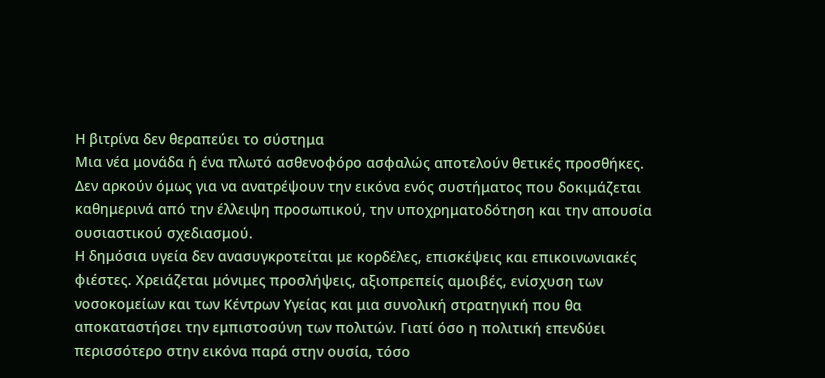Η βιτρίνα δεν θεραπεύει το σύστημα
Μια νέα μονάδα ή ένα πλωτό ασθενοφόρο ασφαλώς αποτελούν θετικές προσθήκες. Δεν αρκούν όμως για να ανατρέψουν την εικόνα ενός συστήματος που δοκιμάζεται καθημερινά από την έλλειψη προσωπικού, την υποχρηματοδότηση και την απουσία ουσιαστικού σχεδιασμού.
Η δημόσια υγεία δεν ανασυγκροτείται με κορδέλες, επισκέψεις και επικοινωνιακές φιέστες. Χρειάζεται μόνιμες προσλήψεις, αξιοπρεπείς αμοιβές, ενίσχυση των νοσοκομείων και των Κέντρων Υγείας και μια συνολική στρατηγική που θα αποκαταστήσει την εμπιστοσύνη των πολιτών. Γιατί όσο η πολιτική επενδύει περισσότερο στην εικόνα παρά στην ουσία, τόσο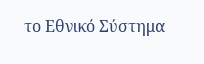το Εθνικό Σύστημα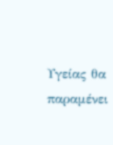Υγείας θα παραμένει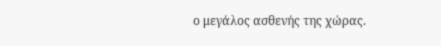ο μεγάλος ασθενής της χώρας.